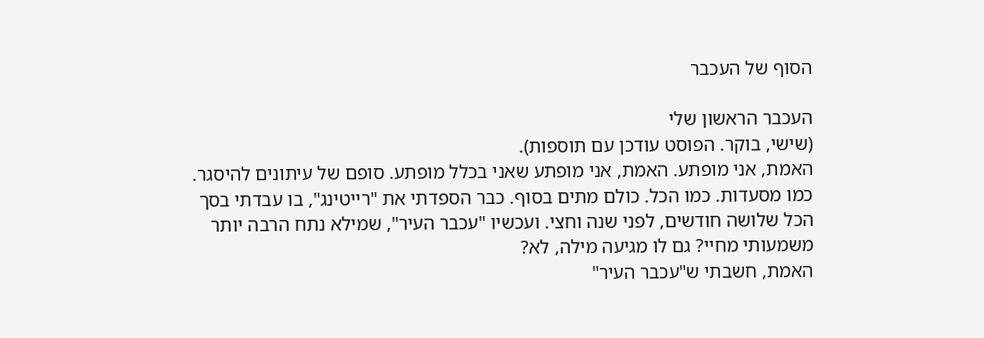הסוף של העכבר

העכבר הראשון שלי
(שישי, בוקר. הפוסט עודכן עם תוספות).
האמת, אני מופתע. האמת, אני מופתע שאני בכלל מופתע. סופם של עיתונים להיסגר. כמו מסעדות. כמו הכל. כולם מתים בסוף. כבר הספדתי את "רייטינג", בו עבדתי בסך הכל שלושה חודשים, לפני שנה וחצי. ועכשיו "עכבר העיר", שמילא נתח הרבה יותר משמעותי מחיי? גם לו מגיעה מילה, לא?
האמת, חשבתי ש"עכבר העיר"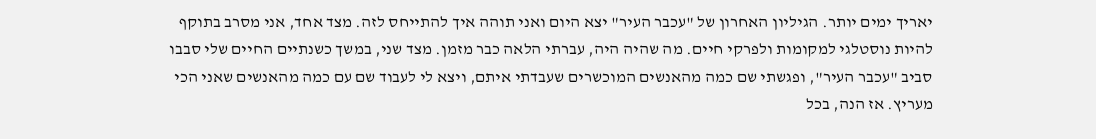יאריך ימים יותר. הגיליון האחרון של "עכבר העיר" יצא היום ואני תוהה איך להתייחס לזה. מצד אחד, אני מסרב בתוקף להיות נוסטלגי למקומות ולפרקי חיים. מה שהיה היה, עברתי הלאה כבר מזמן. מצד שני, במשך כשנתיים החיים שלי סבבו סביב "עכבר העיר", ופגשתי שם כמה מהאנשים המוכשרים שעבדתי איתם, ויצא לי לעבוד שם עם כמה מהאנשים שאני הכי מעריץ. אז הנה, בכל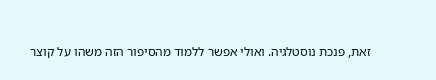זאת, פנכת נוסטלגיה. ואולי אפשר ללמוד מהסיפור הזה משהו על קוצר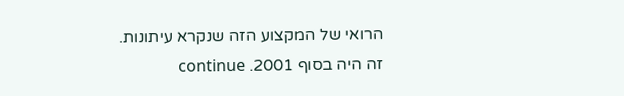הרואי של המקצוע הזה שנקרא עיתונות.
זה היה בסוף 2001. continue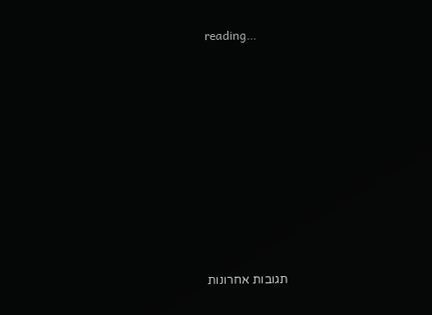reading…












תגובות אחרונות